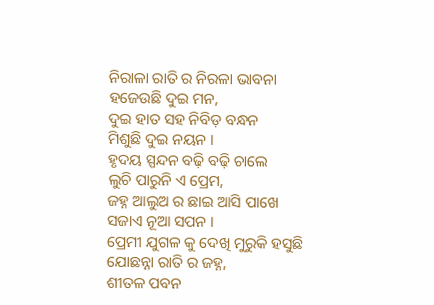ନିରାଳା ରାତି ର ନିରଳା ଭାବନା
ହଜେଉଛି ଦୁଇ ମନ,
ଦୁଇ ହାତ ସହ ନିବିଡ଼ ବନ୍ଧନ
ମିଶୁଛି ଦୁଇ ନୟନ ।
ହୃଦୟ ସ୍ପନ୍ଦନ ବଢ଼ି ବଢ଼ି ଚାଲେ
ଲୁଚି ପାରୁନି ଏ ପ୍ରେମ,
ଜହ୍ନ ଆଲୁଅ ର ଛାଇ ଆସି ପାଖେ
ସଜାଏ ନୂଆ ସପନ ।
ପ୍ରେମୀ ଯୁଗଳ କୁ ଦେଖି ମୁରୁକି ହସୁଛି
ଯୋଛନ୍ନା ରାତି ର ଜହ୍ନ,
ଶୀତଳ ପବନ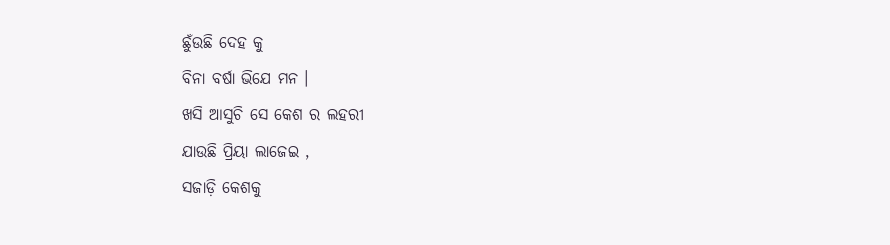ଛୁଁଉଛି ଦେହ କୁ
ବିନା ବର୍ଷା ଭିଯେ ମନ ।
ଖସି ଆସୁଚି ସେ କେଶ ର ଲହରୀ
ଯାଉଛି ପ୍ରିୟା ଲାଜେଇ ,
ସଜାଡ଼ି କେଶକୁ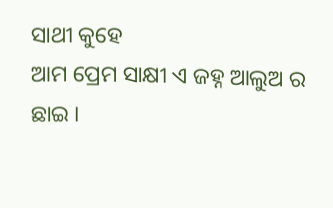ସାଥୀ କୁହେ
ଆମ ପ୍ରେମ ସାକ୍ଷୀ ଏ ଜହ୍ନ ଆଲୁଅ ର ଛାଇ ।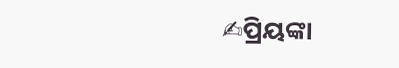✍ପ୍ରିୟଙ୍କା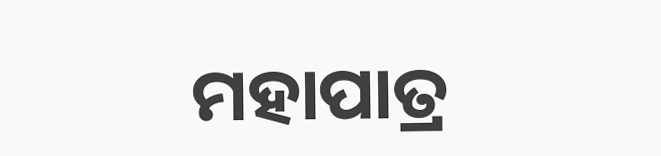ମହାପାତ୍ର